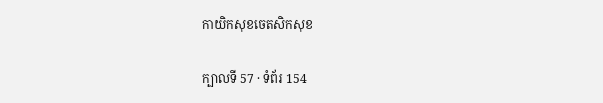កាយិកសុខចេតសិកសុខ

ក្បាលទី 57 · ទំព័រ 154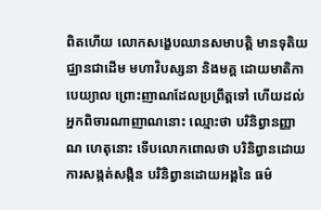ពិតហើយ លោកសង្ខេបឈានសមាបត្តិ មានទុតិយជ្ឈានជាដើម មហាវិបស្សនា និងមគ្គ ដោយមាតិកាបេយ្យាល ព្រោះញាណដែលប្រព្រឹត្តទៅ ហើយដល់អ្នកពិចារណាញាណនោះ ឈ្មោះថា បរិនិព្វានញ្ញាណ ហេតុនោះ ទើបលោកពោលថា បរិនិព្វានដោយការសង្កត់សង្កិន បរិនិព្វានដោយអង្គនៃ ធម៌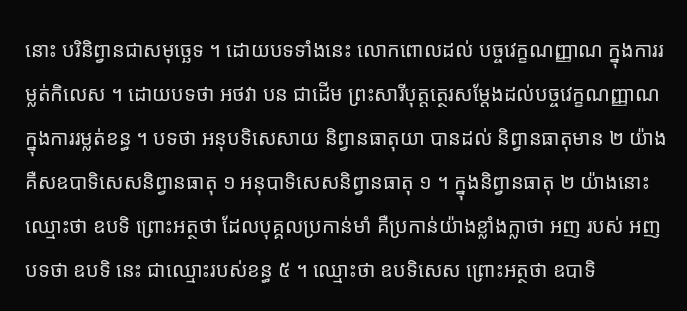នោះ បរិនិព្វានជាសមុច្ឆេទ ។ ដោយបទទាំងនេះ លោកពោលដល់ បច្ចវេក្ខណញ្ញាណ ក្នុងការរម្លត់កិលេស ។ ដោយបទថា អថវា បន ជាដើម ព្រះសារីបុត្តត្ថេរសម្តែងដល់បច្ចវេក្ខណញ្ញាណ ក្នុងការរម្លត់ខន្ធ ។ បទថា អនុបទិសេសាយ និព្វានធាតុយា បានដល់ និព្វានធាតុមាន ២ យ៉ាង គឺសឧបាទិសេសនិព្វានធាតុ ១ អនុបាទិសេសនិព្វានធាតុ ១ ។ ក្នុងនិព្វានធាតុ ២ យ៉ាងនោះ ឈ្មោះថា ឧបទិ ព្រោះអត្ថថា ដែលបុគ្គលប្រកាន់មាំ គឺប្រកាន់យ៉ាងខ្លាំងក្លាថា អញ របស់ អញ បទថា ឧបទិ នេះ ជាឈ្មោះរបស់ខន្ធ ៥ ។ ឈ្មោះថា ឧបទិសេស ព្រោះអត្ថថា ឧបាទិ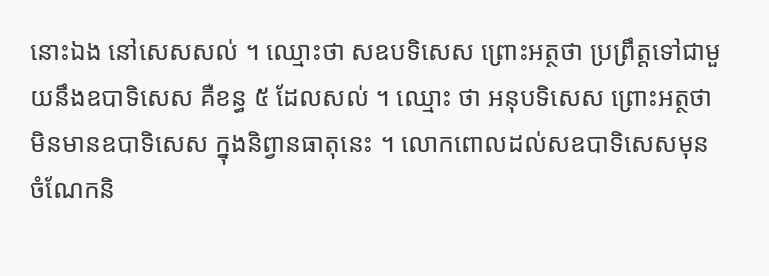នោះឯង នៅសេសសល់ ។ ឈ្មោះថា សឧបទិសេស ព្រោះអត្ថថា ប្រព្រឹត្តទៅជាមួយនឹងឧបាទិសេស គឺខន្ធ ៥ ដែលសល់ ។ ឈ្មោះ ថា អនុបទិសេស ព្រោះអត្ថថា មិនមានឧបាទិសេស ក្នុងនិព្វានធាតុនេះ ។ លោកពោលដល់សឧបាទិសេសមុន ចំណែកនិ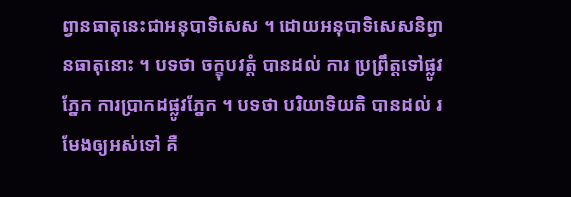ព្វានធាតុនេះជាអនុបាទិសេស ។ ដោយអនុបាទិសេសនិព្វានធាតុនោះ ។ បទថា ចក្ខុបវត្តំ បានដល់ ការ ប្រព្រឹត្តទៅផ្លូវភ្នែក ការប្រាកដផ្លូវភ្នែក ។ បទថា បរិយាទិយតិ បានដល់ រមែងឲ្យអស់ទៅ គឺ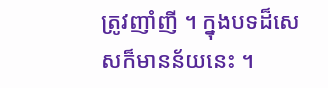ត្រូវញាំញី ។ ក្នុងបទដ៏សេសក៏មានន័យនេះ ។